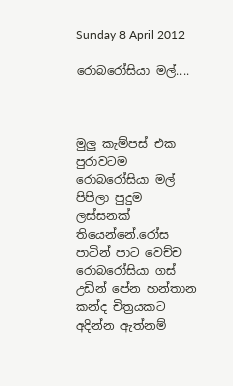Sunday 8 April 2012

රොබරෝසියා මල්....



මුලු කැම්පස් එක පුරාවටම රොබරෝසියා මල් පිපිලා පුදුම ලස්සනක් තියෙන්නේ.රෝස පාටින් පාට වෙච්ච රොබරෝසියා ගස් උඩින් පේන හන්තාන කන්ද චිත්‍රයකට අදින්න ඇත්නම්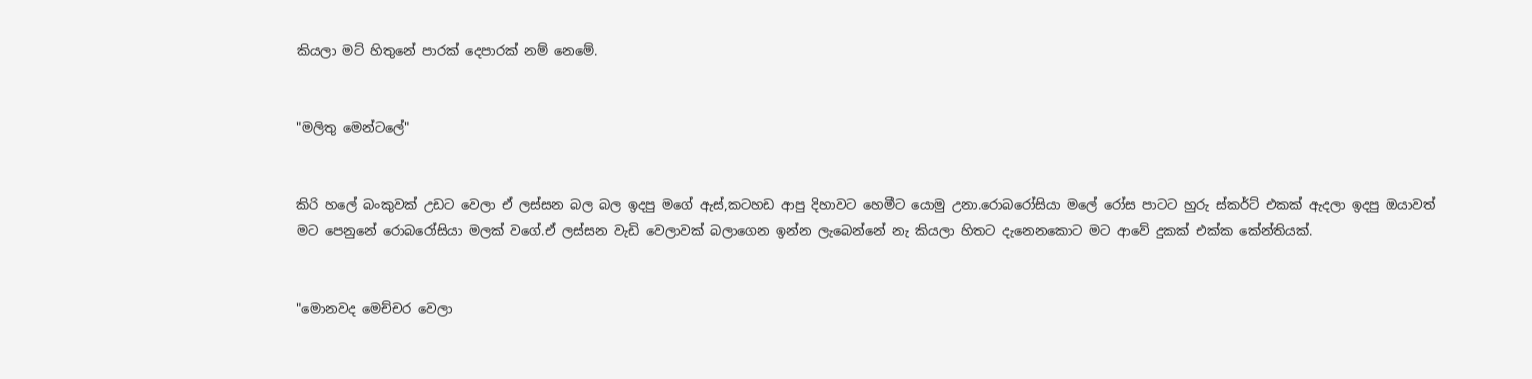කියලා මට් හිතුනේ පාරක් දෙපාරක් නම් නෙමේ.


"මලිතු මෙන්ටලේ"


කිරි හලේ බංකුවක් උඩට වෙලා ඒ ලස්සන බල බල ඉදපු මගේ ඇස්,කටහඩ ආපු දිහාවට හෙමීට යොමු උනා.රොබරෝසියා මලේ රෝස පාටට හුරු ස්කර්ට් එකක් ඇදලා ඉදපු ඔයාවත් මට පෙනුනේ රොබරෝසියා මලක් වගේ.ඒ ලස්සන වැඩි වෙලාවක් බලාගෙන ඉන්න ලැබෙන්නේ නැ කියලා හිතට දැනෙනකොට මට ආවේ දුකක් එක්ක කේන්තියක්.


"මොනවද මෙච්චර වෙලා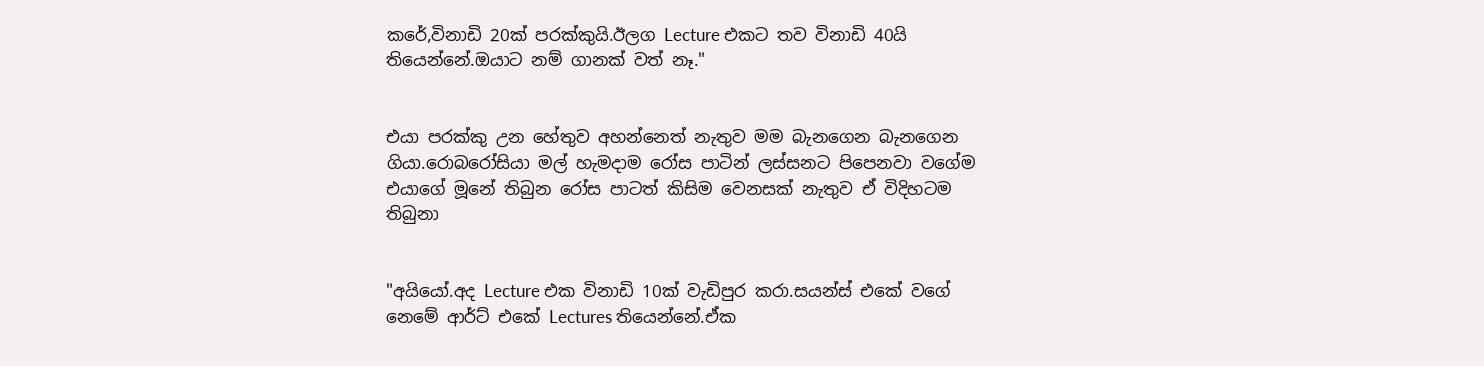කරේ,විනාඩි 20ක් පරක්කුයි.ඊලග Lecture එකට තව විනාඩි 40යි තියෙන්නේ.ඔයාට නම් ගානක් වත් නෑ."


එයා පරක්කු උන හේතුව අහන්නෙත් නැතුව මම බැනගෙන බැනගෙන ගියා.රොබරෝසියා මල් හැමදාම රෝස පාටින් ලස්සනට පිපෙනවා වගේම එයාගේ මූනේ තිබුන රෝස පාටත් කිසිම වෙනසක් නැතුව ඒ විදිහටම තිබුනා


"අයියෝ.අද Lecture එක විනාඩි 10ක් වැඩිපුර කරා.සයන්ස් එකේ වගේ නෙමේ ආර්ට් එකේ Lectures තියෙන්නේ.ඒක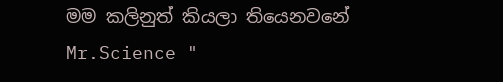මම කලිනුත් කියලා තියෙනවනේ Mr.Science "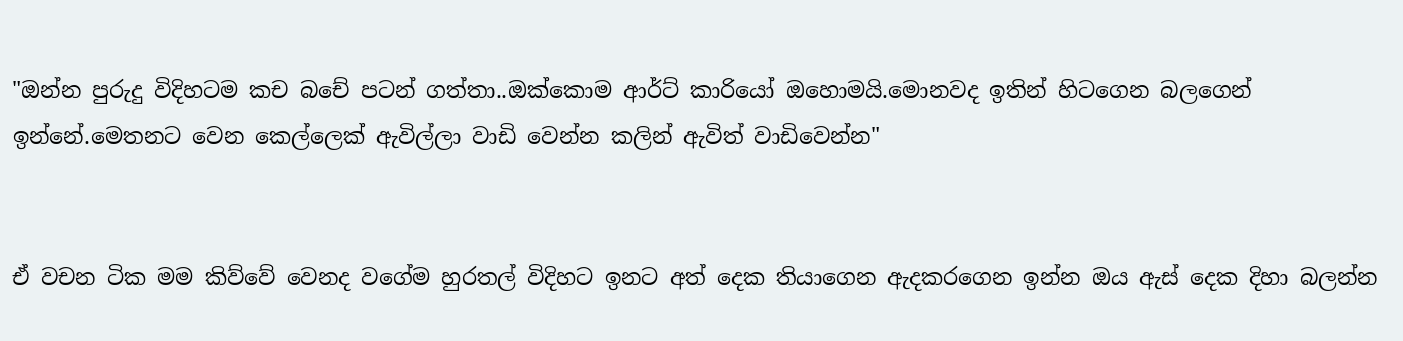"ඔන්න පුරුදු විදිහටම කච බචේ පටන් ගත්තා..ඔක්කොම ආර්ට් කාරියෝ ඔහොමයි.මොනවද ඉතින් හිටගෙන බලගෙන් ඉන්නේ.මෙතනට වෙන කෙල්ලෙක් ඇවිල්ලා වාඩි වෙන්න කලින් ඇවිත් වාඩිවෙන්න"


ඒ වචන ටික මම කිව්වේ වෙනද වගේම හුරතල් විදිහට ඉනට අත් දෙක තියාගෙන ඇදකරගෙන ඉන්න ඔය ඇස් දෙක දිහා බලන්න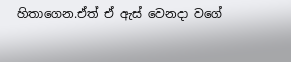හිතාගෙන.ඒත් ඒ ඇස් වෙනදා වගේ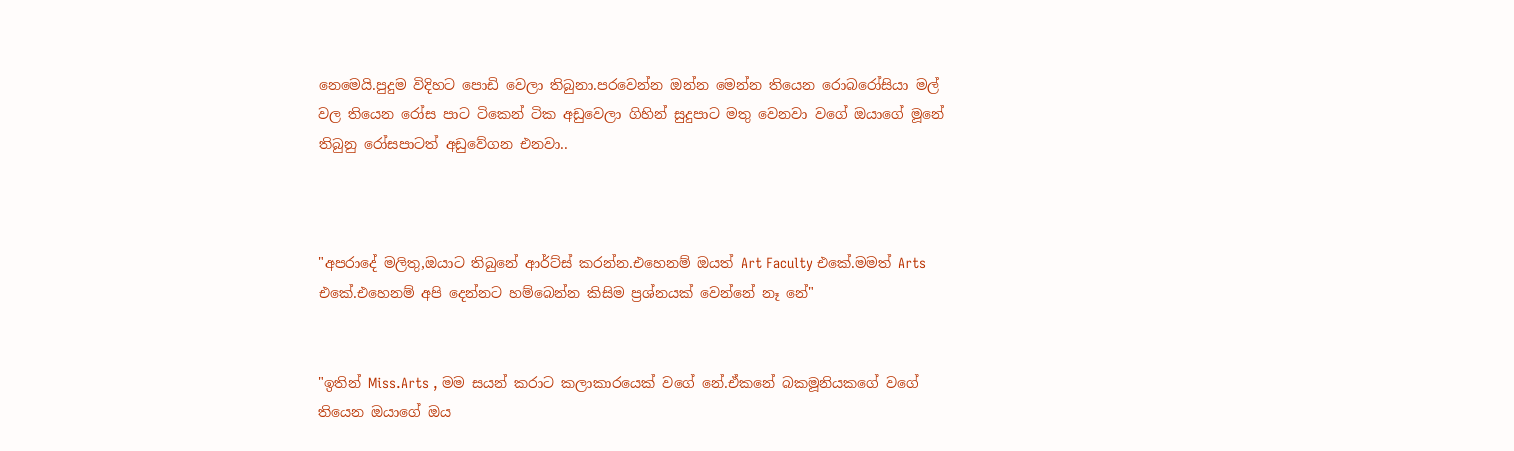නෙමෙයි.පුදුම විදිහට පොඩි වෙලා තිබුනා.පරවෙන්න ඔන්න මෙන්න තියෙන රොබරෝසියා මල් වල තියෙන රෝස පාට ටිකෙන් ටික අඩුවෙලා ගිහින් සුදුපාට මතු වෙනවා වගේ ඔයාගේ මූනේ තිබුනු රෝසපාටත් අඩුවේගන එනවා..



"අපරාදේ මලිතු,ඔයාට තිබුනේ ආර්ට්ස් කරන්න.එහෙනම් ඔයත් Art Faculty එකේ.මමත් Arts එකේ.එහෙනම් අපි දෙන්නට හම්බෙන්න කිසිම ප්‍රශ්නයක් වෙන්නේ නෑ නේ"


"ඉතින් Miss.Arts , මම සයන් කරාට කලාකාරයෙක් වගේ නේ.ඒකනේ බකමූනියකගේ වගේ තියෙන ඔයාගේ ඔය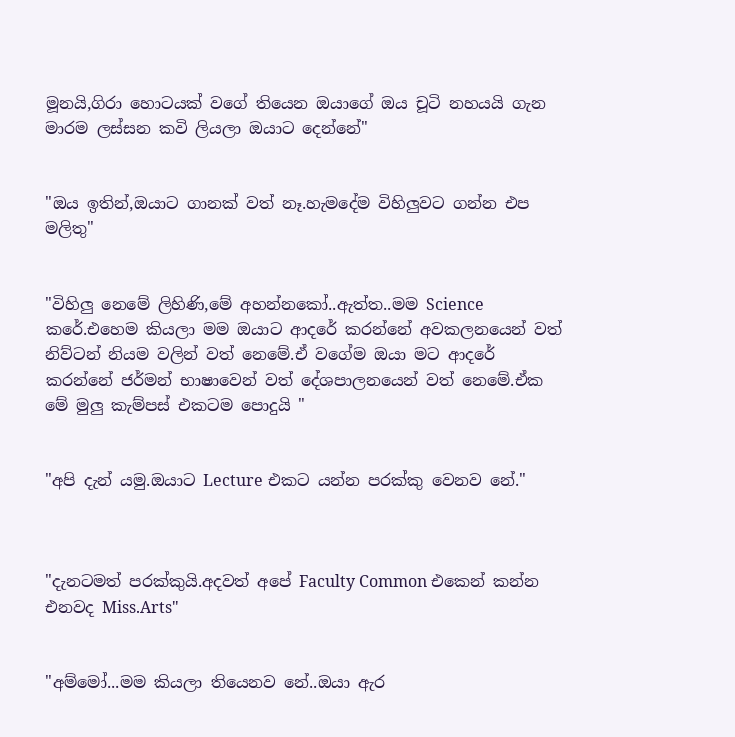මූනයි,ගිරා හොටයක් වගේ තියෙන ඔයාගේ ඔය චූටි නහයයි ගැන මාරම ලස්සන කවි ලියලා ඔයාට දෙන්නේ"


"ඔය ඉතින්,ඔයාට ගානක් වත් නෑ.හැමදේම විහිලුවට ගන්න එප මලිතු"


"විහිලු නෙමේ ලිහිණි,මේ අහන්නකෝ..ඇත්ත..මම Science කරේ.එහෙම කියලා මම ඔයාට ආදරේ කරන්නේ අවකලනයෙන් වත් නිව්ටන් නියම වලින් වත් නෙමේ.ඒ වගේම ඔයා මට ආදරේ කරන්නේ ජර්මන් භාෂාවෙන් වත් දේශපාලනයෙන් වත් නෙමේ.ඒක මේ මුලු කැම්පස් එකටම පොදුයි "


"අපි දැන් යමු.ඔයාට Lecture එකට යන්න පරක්කු වෙනව නේ."



"දැනටමත් පරක්කුයි.අදවත් අපේ Faculty Common එකෙන් කන්න එනවද Miss.Arts"


"අම්මෝ...මම කියලා තියෙනව නේ..ඔයා ඇර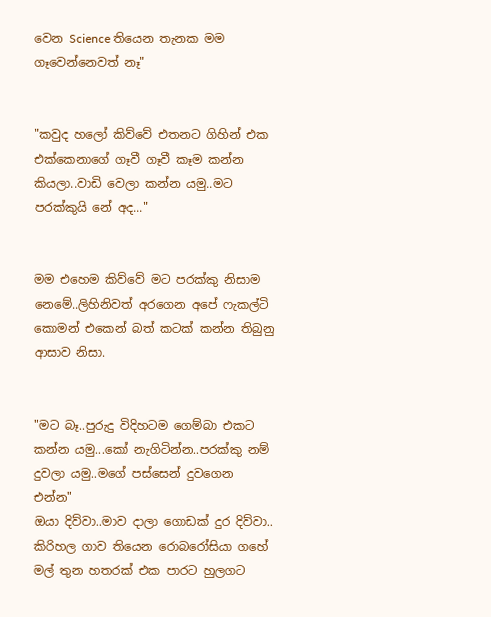වෙන Science තියෙන තැනක මම ගෑවෙන්නෙවත් නෑ"


"කවුද හලෝ කිව්වේ එතනට ගිහින් එක එක්කෙනාගේ ගෑවී ගෑවී කෑම කන්න කියලා..වාඩි වෙලා කන්න යමු..මට පරක්කුයි නේ අද..."


මම එහෙම කිව්වේ මට පරක්කු නිසාම නෙමේ..ලිහිනිවත් අරගෙන අපේ ෆැකල්ටි කොමන් එකෙන් බත් කටක් කන්න තිබුනු ආසාව නිසා.


"මට බෑ..පුරුදු විදිහටම ගෙම්බා එකට කන්න යමු...කෝ නැගිටින්න..පරක්කු නම් දුවලා යමු..මගේ පස්සෙන් දුවගෙන එන්න"
ඔයා දිව්වා..මාව දාලා ගොඩක් දුර දිව්වා..
කිරිහල ගාව තියෙන රොබරෝසියා ගහේ මල් තුන හතරක් එක පාරට හුලගට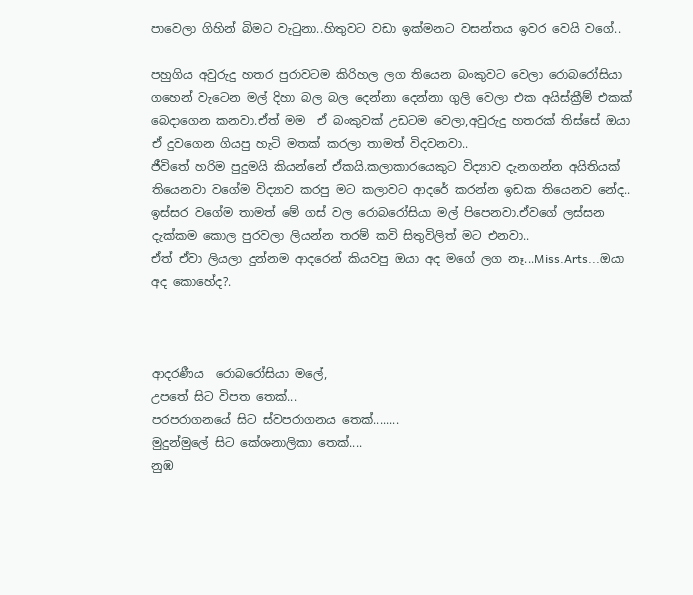පාවෙලා ගිහින් බිමට වැටුනා..හිතුවට වඩා ඉක්මනට වසන්තය ඉවර වෙයි වගේ..

පහුගිය අවුරුදු හතර පුරාවටම කිරිහල ලග තියෙන බංකුවට වෙලා රොබරෝසියා ගහෙන් වැටෙන මල් දිහා බල බල දෙන්නා දෙන්නා ගුලි වෙලා එක අයිස්ක්‍රීම් එකක් බෙදාගෙන කනවා.ඒත් මම  ඒ බංකුවක් උඩටම වෙලා,අවුරුදු හතරක් තිස්සේ ඔයා ඒ දුවගෙන ගියපු හැටි මතක් කරලා තාමත් විදවනවා..
ජීවිතේ හරිම පුදුමයි කියන්නේ ඒකයි.කලාකාරයෙකුට විද්‍යාව දැනගන්න අයිතියක් තියෙනවා වගේම විද්‍යාව කරපු මට කලාවට ආදරේ කරන්න ඉඩක තියෙනව නේද..
ඉස්සර වගේම තාමත් මේ ගස් වල රොබරෝසියා මල් පිපෙනවා.ඒවගේ ලස්සන දැක්කම කොල පුරවලා ලියන්න තරම් කවි සිතුවිලිත් මට එනවා..
ඒත් ඒවා ලියලා දුන්නම ආදරෙන් කියවපු ඔයා අද මගේ ලග නෑ...Miss.Arts...ඔයා අද කොහේද?.



ආදරණීය  රොබරෝසියා මලේ,
උපතේ සිට විපත තෙක්...
පරපරාගනයේ සිට ස්වපරාගනය තෙක්........
මුදුන්මුලේ සිට කේශනාලිකා තෙක්....
නුඹ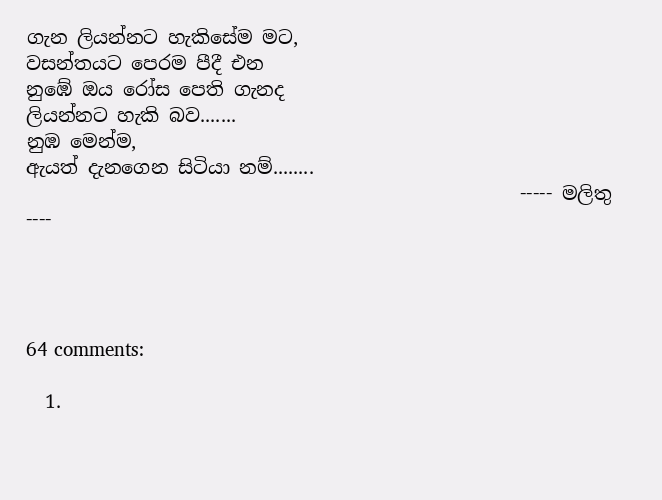ගැන ලියන්නට හැකිසේම මට,
වසන්තයට පෙරම පීදී එන
නුඹේ ඔය රෝස පෙති ගැනද
ලියන්නට හැකි බව.......
නුඹ මෙන්ම,
ඇයත් දැනගෙන සිටියා නම්........
                                                    ----- මලිතු ----




64 comments:

  1.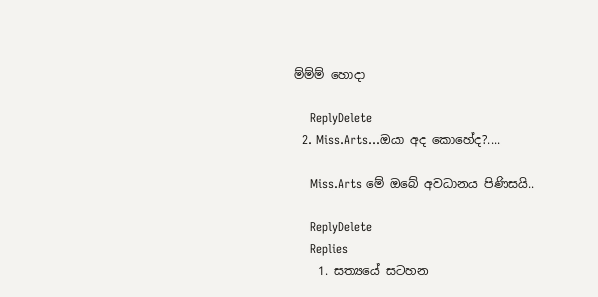ම්ම්ම් හොදා

    ReplyDelete
  2. Miss.Arts...ඔයා අද කොහේද?....

    Miss.Arts මේ ඔබේ අවධානය පිණිසයි..

    ReplyDelete
    Replies
    1. සත්‍යයේ සටහන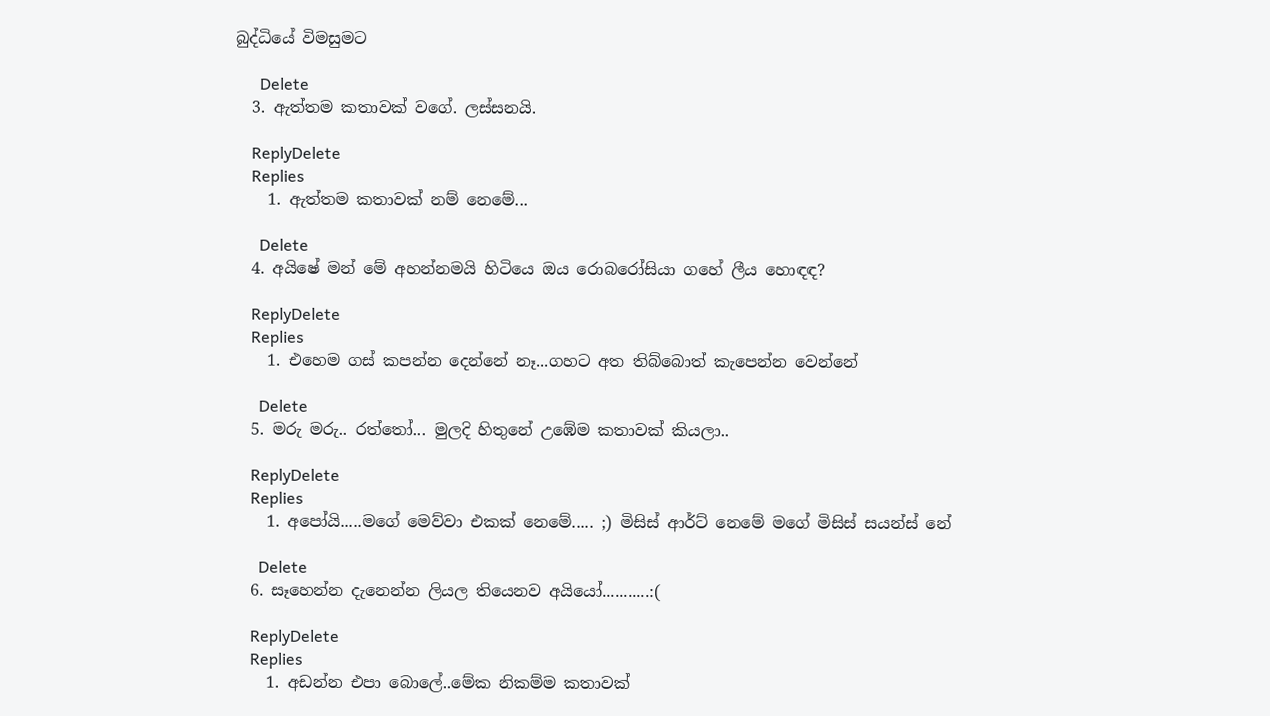බුද්ධියේ විමසුමට

      Delete
  3. ඇත්තම කතාවක් වගේ. ලස්සනයි.

    ReplyDelete
    Replies
    1. ඇත්තම කතාවක් නම් නෙමේ...

      Delete
  4. අයිෂේ මන් මේ අහන්නමයි හිටියෙ ඔය රොබරෝසියා ගහේ ලීය හොඳඳ?

    ReplyDelete
    Replies
    1. එහෙම ගස් කපන්න දෙන්නේ නෑ...ගහට අත තිබ්බොත් කැපෙන්න වෙන්නේ

      Delete
  5. මරු මරු.. රත්තෝ... මුලදි හිතුනේ උඹේම කතාවක් කියලා..

    ReplyDelete
    Replies
    1. අපෝයි.....මගේ මෙව්වා එකක් නෙමේ..... ;) මිසිස් ආර්ට් නෙමේ මගේ මිසිස් සයන්ස් නේ

      Delete
  6. සෑහෙන්න දැනෙන්න ලියල තියෙනව අයියෝ...........:(

    ReplyDelete
    Replies
    1. අඩන්න එපා බොලේ..මේක නිකම්ම කතාවක්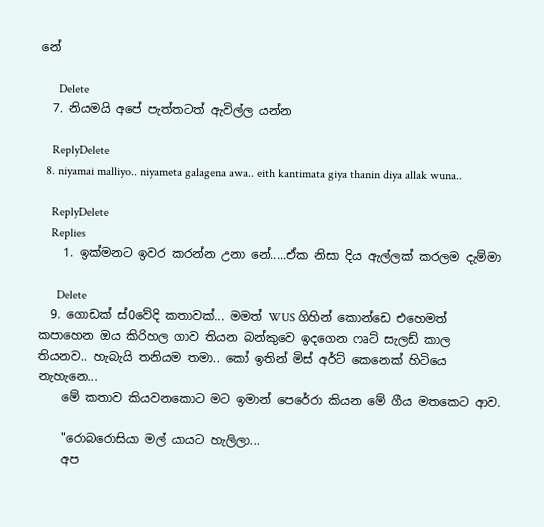නේ

      Delete
  7. නියමයි අපේ පැත්තටත් ඇවිල්ල යන්න

    ReplyDelete
  8. niyamai malliyo.. niyameta galagena awa.. eith kantimata giya thanin diya allak wuna..

    ReplyDelete
    Replies
    1. ඉක්මනට ඉවර කරන්න උනා නේ.....ඒක නිසා දිය ඇල්ලක් කරලම දැම්මා

      Delete
  9. ගොඩක් ස්0වේදි කතාවක්... මමත් WUS ගිහින් කොන්ඩෙ එහෙමත් කපාහෙන ඔය කිරිහල ගාව තියන බන්කුවෙ ඉදගෙන ෆෘට් සැලඩ් කාල තියනව.. හැබැයි තනියම තමා.. කෝ ඉතින් මිස් අර්ට් කෙනෙක් හිටියෙ නැහැනෙ...
    මේ කතාව කියවනකොට මට ඉමාන් පෙරේරා කියන මේ ගීය මතකෙට ආව.

    "රොබරොසියා මල් යායට හැලිලා...
    අප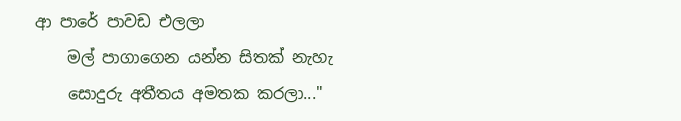ආ පාරේ පාවඩ එලලා
    මල් පාගාගෙන යන්න සිතක් නැහැ
    සොදුරු අතීතය අමතක කරලා..."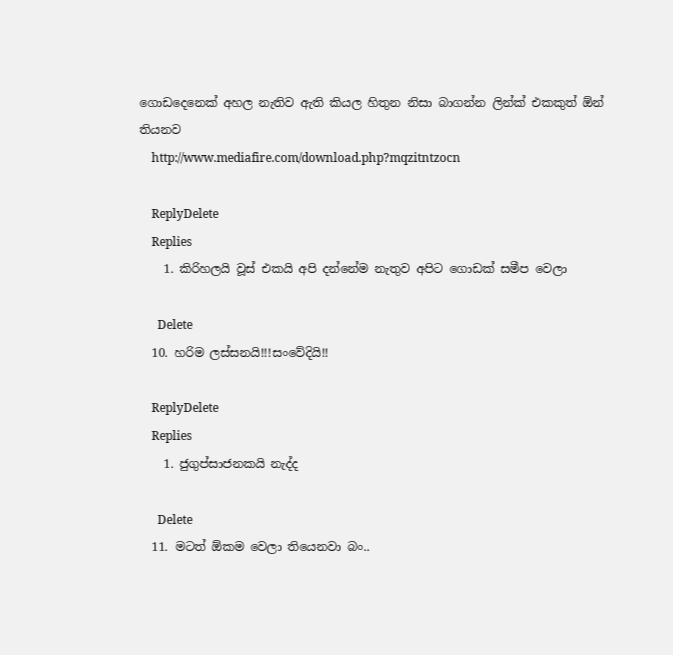ගොඩදෙනෙක් අහල නැතිව ඇති කියල හිතුන නිසා බාගන්න ලින්ක් එකකුත් ඕන් තියනව
    http://www.mediafire.com/download.php?mqzitntzocn

    ReplyDelete
    Replies
    1. කිරිහලයි වූස් එකයි අපි දන්නේම නැතුව අපිට ගොඩක් සමීප වෙලා

      Delete
  10. හරිම ලස්සනයි!!!සංවේදියි!!

    ReplyDelete
    Replies
    1. ජුගුප්සාජනකයි නැද්ද

      Delete
  11. මටත් ඕකම වෙලා තියෙනවා බං..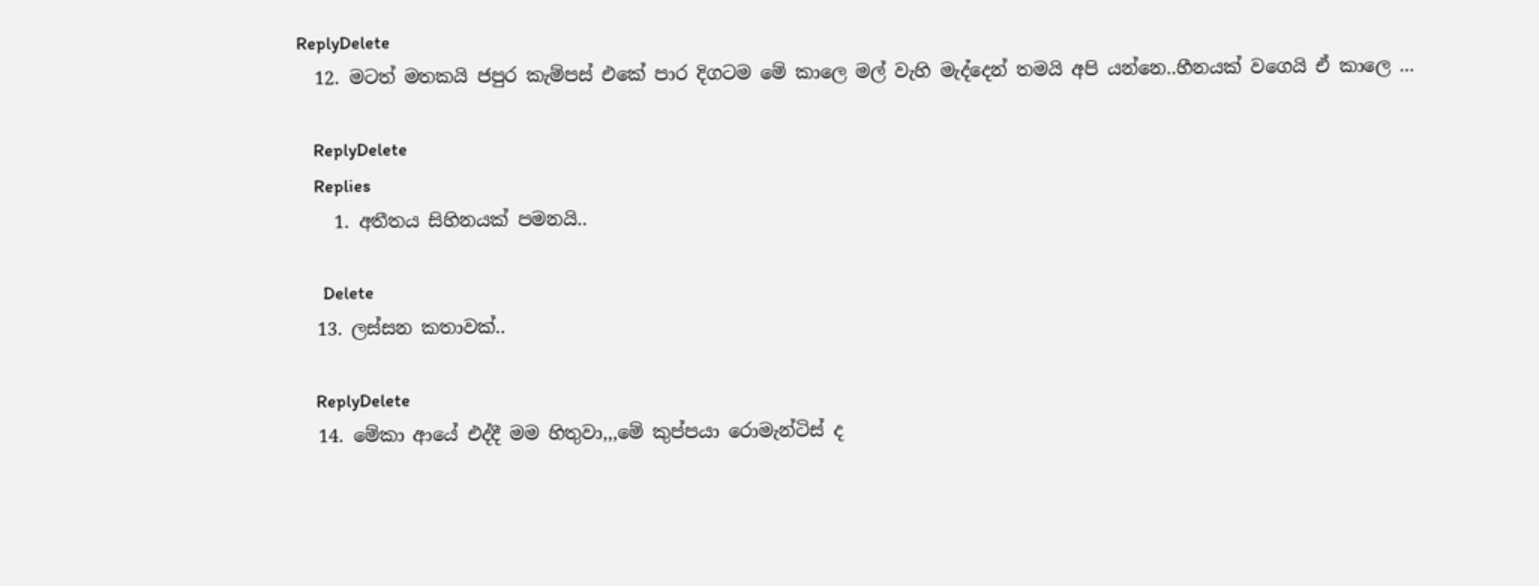ReplyDelete
  12. මටත් මතකයි ජපුර කැම්පස් එකේ පාර දිගටම මේ කාලෙ මල් වැහි මැද්දෙන් තමයි අපි යන්නෙ..හීනයක් වගෙයි ඒ කාලෙ ...

    ReplyDelete
    Replies
    1. අතීතය සිහිනයක් පමනයි..

      Delete
  13. ලස්සන කතාවක්..

    ReplyDelete
  14. මේකා ආයේ එද්දී මම හිතුවා,,,මේ කුප්පයා රොමැන්ටිස් ද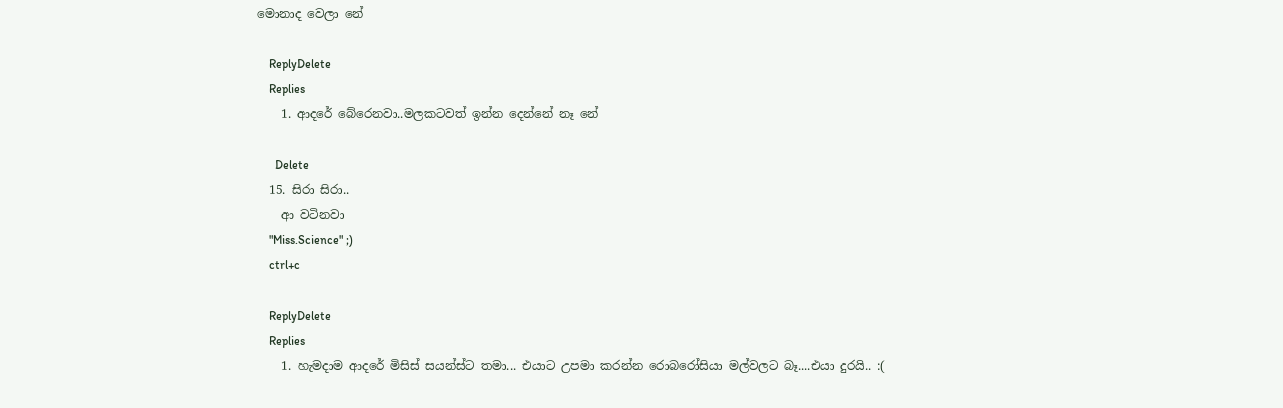මොනාද වෙලා නේ

    ReplyDelete
    Replies
    1. ආදරේ බේරෙනවා..මලකටවත් ඉන්න දෙන්නේ නෑ නේ

      Delete
  15. සිරා සිරා..
    ආ වටිනවා
    "Miss.Science" ;)
    ctrl+c

    ReplyDelete
    Replies
    1. හැමදාම ආදරේ මිසිස් සයන්ස්ට තමා... එයාට උපමා කරන්න රොබරෝසියා මල්වලට බෑ....එයා දුරයි.. :(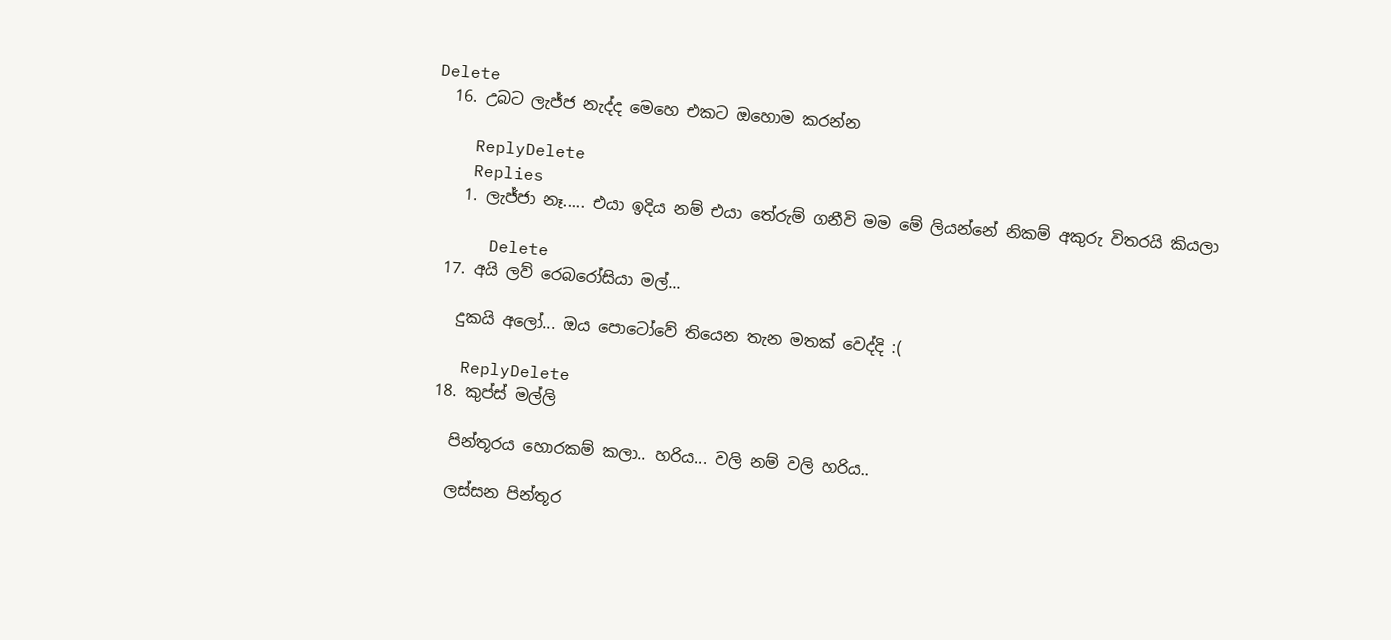Delete
  16. උබට ලැජ්ජ නැද්ද මෙහෙ එකට ඔහොම කරන්න

    ReplyDelete
    Replies
    1. ලැජ්ජා නෑ..... එයා ඉදිය නම් එයා තේරුම් ගනීවි මම මේ ලියන්නේ නිකම් අකුරු විතරයි කියලා

      Delete
  17. අයි ලව් රෙබරෝසියා මල්...

    දුකයි අලෝ... ඔය පොටෝවේ තියෙන තැන මතක් වෙද්දි :(

    ReplyDelete
  18. කුප්ස් මල්ලි

    පින්තූරය හොරකම් කලා.. හරිය... වලි නම් වලි හරිය..

    ලස්සන පින්තූර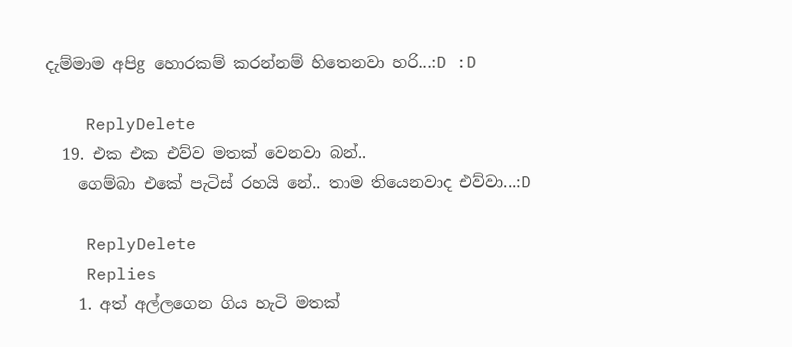දැම්මාම අපිg හොරකම් කරන්නම් හිතෙනවා හරි...:D :D

    ReplyDelete
  19. එක එක එව්ව මතක් වෙනවා බන්..
    ගෙම්බා එකේ පැටිස් රහයි නේ.. තාම තියෙනවාද එව්වා...:D

    ReplyDelete
    Replies
    1. අත් අල්ලගෙන ගිය හැටි මතක්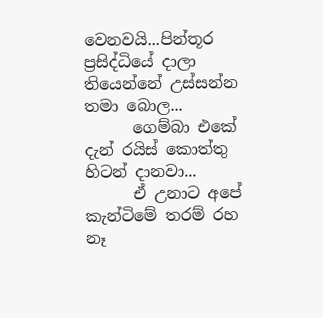වෙනවයි...පින්තූර ප්‍රසිද්ධියේ දාලා තියෙන්නේ උස්සන්න තමා බොල...
      ගෙම්බා එකේ දැන් රයිස් කොත්තු හිටන් දානවා...
      ඒ උනාට අපේ කැන්ටිමේ තරම් රහ නෑ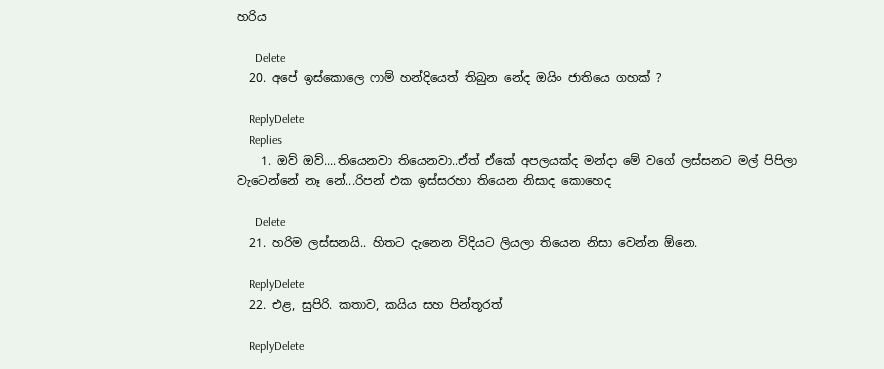හරිය

      Delete
  20. අපේ ඉස්කොලෙ ෆාම් හන්දියෙත් තිබුන නේද ඔයිං ජාතියෙ ගහක් ?

    ReplyDelete
    Replies
    1. ඔව් ඔව්....තියෙනවා තියෙනවා..ඒත් ඒකේ අපලයක්ද මන්දා මේ වගේ ලස්සනට මල් පිපිලා වැටෙන්නේ නෑ නේ...රිපන් එක ඉස්සරහා තියෙන නිසාද කොහෙද

      Delete
  21. හරිම ලස්සනයි.. හිතට දැනෙන විදියට ලියලා තියෙන නිසා වෙන්න ඕනෙ.

    ReplyDelete
  22. එළ, සුපිරි. කතාව, කයිය සහ පින්තූරත්

    ReplyDelete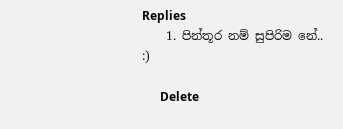Replies
    1. පින්තූර නම් සුපිරිම නේ.. :)

      Delete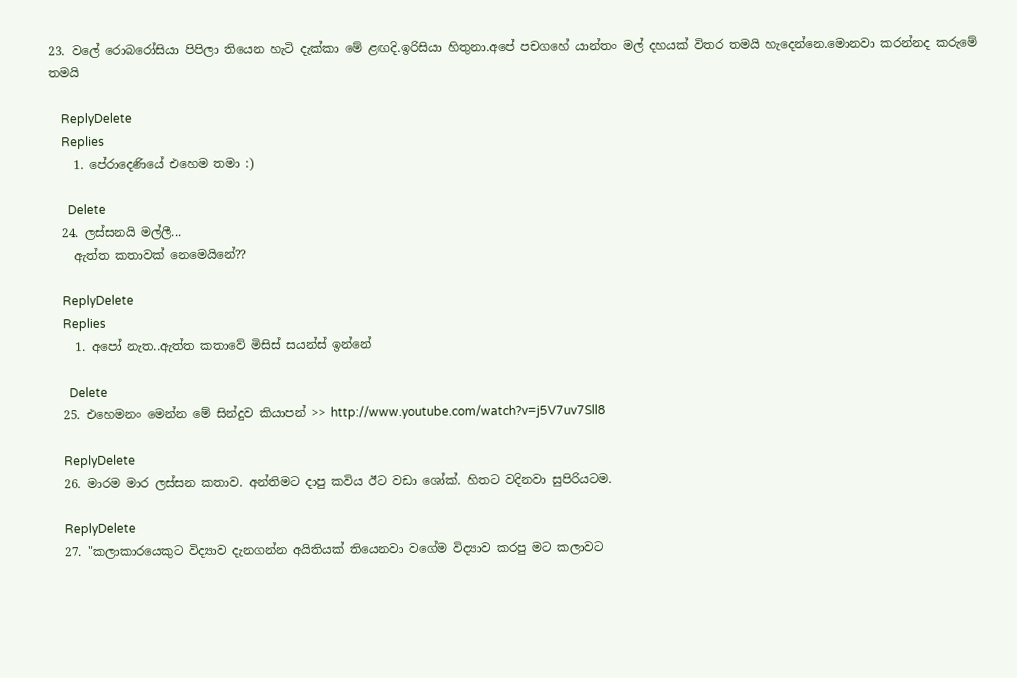23. වලේ රොබරෝසියා පිපිලා තියෙන හැටි දැක්කා මේ ළඟදි.ඉරිසියා හිතුනා.අපේ පචගහේ යාන්තං මල් දහයක් විතර තමයි හැදෙන්නෙ.මොනවා කරන්නද කරුමේ තමයි

    ReplyDelete
    Replies
    1. පේරාදෙණියේ එහෙම තමා :)

      Delete
  24. ලස්සනයි මල්ලී...
    ඇත්ත කතාවක් නෙමෙයිනේ??

    ReplyDelete
    Replies
    1. අපෝ නැත..ඇත්ත කතාවේ මිසිස් සයන්ස් ඉන්නේ

      Delete
  25. එහෙමනං මෙන්න මේ සින්දුව කියාපන් >> http://www.youtube.com/watch?v=j5V7uv7Sll8

    ReplyDelete
  26. මාරම මාර ලස්සන කතාව. අන්තිමට දාපු කවිය ඊට වඩා ශෝක්. හිතට වදිනවා සුපිරියටම.

    ReplyDelete
  27. "කලාකාරයෙකුට විද්‍යාව දැනගන්න අයිතියක් තියෙනවා වගේම විද්‍යාව කරපු මට කලාවට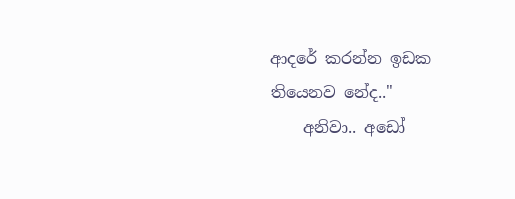ආදරේ කරන්න ඉඩක තියෙනව නේද.."
    අනිවා.. අඩෝ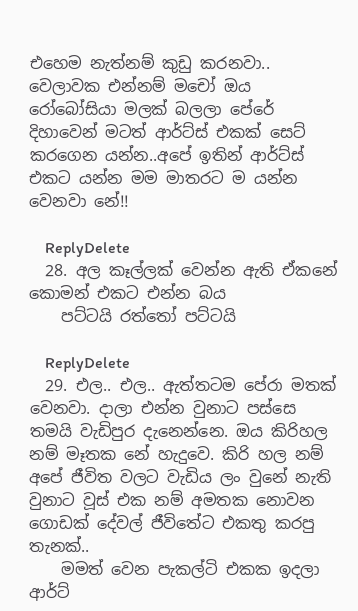එහෙම නැත්නම් කුඩු කරනවා.. වෙලාවක එන්නම් මචෝ ඔය රෝබෝසියා මලක් බලලා පේරේ දිහාවෙන් මටත් ආර්ට්ස් එකක් සෙට් කරගෙන යන්න..අපේ ඉතින් ආර්ට්ස් එකට යන්න මම මාතරට ම යන්න වෙනවා නේ!!

    ReplyDelete
  28. අල කෑල්ලක් වෙන්න ඇති ඒකනේ කොමන් එකට එන්න බය
    පට්ටයි රත්තෝ පට්ටයි

    ReplyDelete
  29. එල.. එල.. ඇත්තටම පේරා මතක් වෙනවා. දාලා එන්න වුනාට පස්සෙ තමයි වැඩිපුර දැනෙන්නෙ. ඔය කිරිහල නම් මෑතක නේ හැදුවෙ. කිරි හල නම් අපේ ජීවිත වලට වැඩිය ලං වුනේ නැති වුනාට වූස් එක නම් අමතක නොවන ගොඩක් දේවල් ජීවිතේට එකතු කරපු තැනක්..
    මමත් වෙන පැකල්ටි එකක ඉදලා ආර්ට්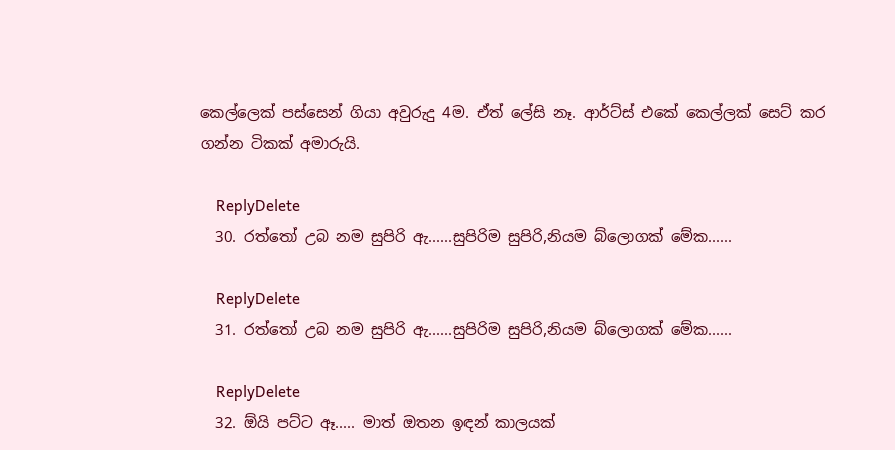කෙල්ලෙක් පස්සෙන් ගියා අවුරුදු 4ම. ඒත් ලේසි නෑ. ආර්ට්ස් එකේ කෙල්ලක් සෙට් කර ගන්න ටිකක් අමාරුයි.

    ReplyDelete
  30. රත්තෝ උබ නම සුපිරි ඇ......සුපිරිම සුපිරි,නියම බ්ලොගක් මේක......

    ReplyDelete
  31. රත්තෝ උබ නම සුපිරි ඇ......සුපිරිම සුපිරි,නියම බ්ලොගක් මේක......

    ReplyDelete
  32. ඕයි පට්ට ඈ..... මාත් ඔතන ඉඳන් කාලයක්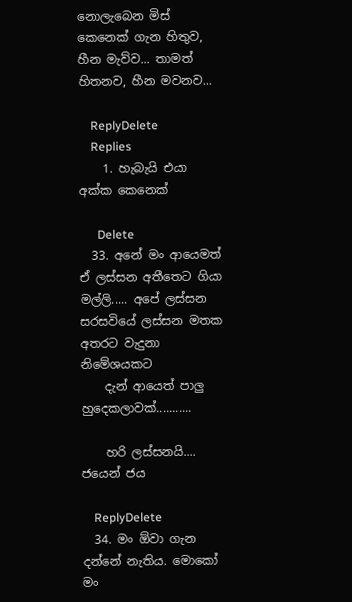නොලැබෙන මිස් කෙනෙක් ගැන හිතුව, හීන මැව්ව... තාමත් හිතනව, හීන මවනව...

    ReplyDelete
    Replies
    1. හැබැයි එයා අක්ක කෙනෙක්

      Delete
  33. අනේ මං ආයෙමත් ඒ ලස්සන අතීතෙට ගියා මල්ලි..... අපේ ලස්සන සරසවියේ ලස්සන මතක අතරට වැදුනා නිමේශයකට
    දැන් ආයෙත් පාලු හුදෙකලාවක්...........

    හරි ලස්සනයි.... ජයෙන් ජය

    ReplyDelete
  34. මං ඕවා ගැන දන්නේ නැතිය. මොකෝ මං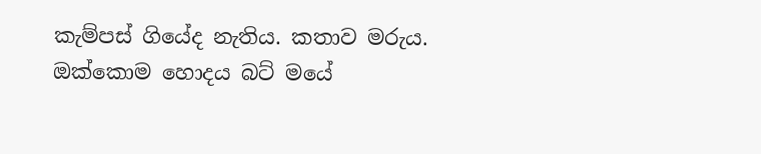කැම්පස් ගියේද නැතිය. කතාව මරුය. ඔක්කොම හොදය බට් මයේ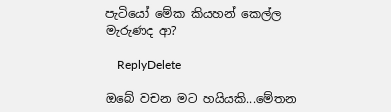පැටියෝ මේක කියහන් කෙල්ල මැරුණද ආ?

    ReplyDelete

ඔබේ වචන මට හයියකි...මේතන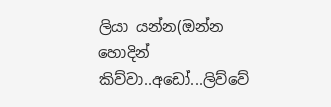ලියා යන්න(ඔන්න හොදින් කිව්වා..අඩෝ...ලිව්වේ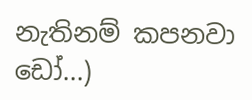නැතිනම් කපනවා ඩෝ...)